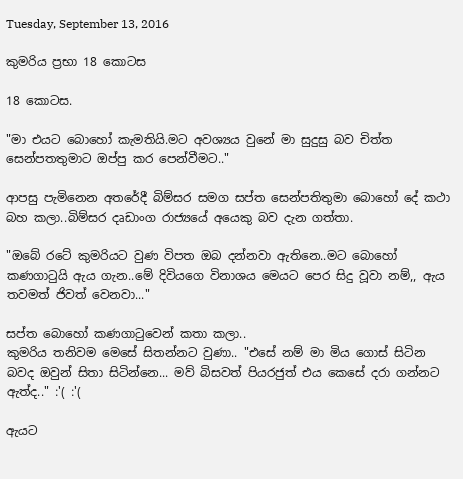Tuesday, September 13, 2016

කුමරිය ප්‍රභා 18 කොටස

18 කොටස.

"මා එයට බොහෝ කැමතියි.මට අවශ්‍යය වුනේ මා සුදුසු බව චිත්ත සෙන්පතතුමාට ඔප්පු කර පෙන්වීමට.."

ආපසු පැමිනෙන අතරේදී බිම්සර සමග සප්ත සෙන්පතිතුමා බොහෝ දේ කථා බහ කලා..බිම්සර දෘඩාංග රාජ්‍යයේ අයෙකු බව දැන ගත්තා.

"ඔබේ රටේ කුමරියට වුණ විපත ඔබ දන්නවා ඇතිනෙ..මට බොහෝ කණගාටුයි ඇය ගැන..මේ දිවියගෙ විනාශය මෙයට පෙර සිදු වූවා නම්,, ඇය තවමත් ජිවත් වෙනවා..."

සප්ත බොහෝ කණගාටුවෙන් කතා කලා..
කුමරිය තනිවම මෙසේ සිතන්නට වුණා.. "එසේ නම් මා මිය ගොස් සිටින බවද ඔවුන් සිතා සිටින්නෙ... මව් බිසවත් පියරජුත් එය කෙසේ දරා ගන්නට ඇත්ද.." :'( :'(

ඇයට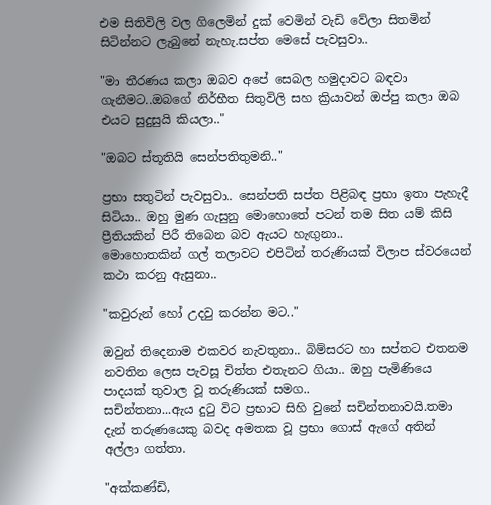එම සිතිවිලි වල ගිලෙමින් දුක් වෙමින් වැඩි වේලා සිතමින් සිටින්නට ලැබුනේ නැහැ.සප්ත මෙසේ පැවසුවා..

"මා තීරණය කලා ඔබව අපේ සෙබල හමුදාවට බඳවා ගැනීමට..ඔබගේ නිර්භීත සිතුවිලි සහ ක්‍රියාවන් ඔප්පු කලා ඔබ එයට සුදුසුයි කියලා.."

"ඔබට ස්තූතියි සෙන්පතිතුමනි.."

ප්‍රභා සතුටින් පැවසුවා.. සෙන්පති සප්ත පිළිබඳ ප්‍රභා ඉතා පැහැදී සිටියා.. ඔහු මුණ ගැසුනු මොහොතේ පටන් තම සිත යම් කිසි ප්‍රීතියකින් පිරී තිබෙන බව ඇයට හැඟුනා..
මොහොතකින් ගල් තලාවට එපිටින් තරුණියක් විලාප ස්වරයෙන් කථා කරනු ඇසුනා..

"කවුරුන් හෝ උදවු කරන්න මට.."

ඔවුන් තිදෙනාම එකවර නැවතුනා.. බිම්සරට හා සප්තට එතනම නවතින ලෙස පැවසූ චිත්ත එතැනට ගියා.. ඔහු පැමිණියෙ පාදයක් තුවාල වූ තරුණියක් සමග..
සචින්තනා...ඇය දුටු විට ප්‍රභාට සිහි වුනේ සචින්තනාවයි.තමා දැන් තරුණයෙකු බවද අමතක වූ ප්‍රභා ගොස් ඇගේ අතින් අල්ලා ගත්තා.

"අක්කණ්ඩි,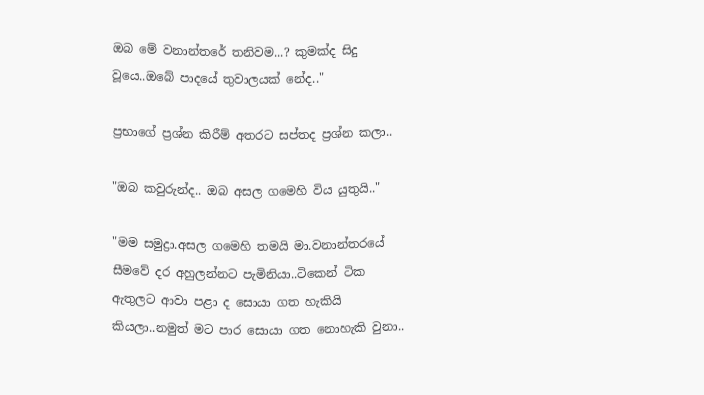ඔබ මේ වනාන්තරේ තනිවම...? කුමක්ද සිදු වූයෙ..ඔබේ පාදයේ තුවාලයක් නේද.."

ප්‍රභාගේ ප්‍රශ්න කිරීම් අතරට සප්තද ප්‍රශ්න කලා..

"ඔබ කවුරුන්ද.. ඔබ අසල ගමෙහි විය යුතුයි.."

"මම සමුද්‍රා.අසල ගමෙහි තමයි මා.වනාන්තරයේ සීමවේ දර අහුලන්නට පැමිනියා..ටිකෙන් ටික ඇතුලට ආවා පළා ද සොයා ගත හැකියි කියලා..නමුත් මට පාර සොයා ගත නොහැකි වුනා..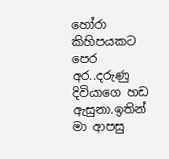හෝරා කිහිපයකට පෙර අර..දරුණු දිවියාගෙ හඩ ඇසුනා.ඉතින් මා ආපසු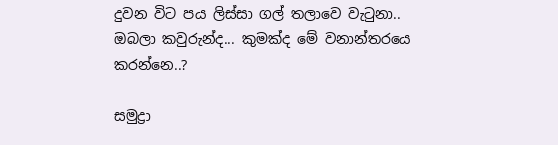දුවන විට පය ලිස්සා ගල් තලාවෙ වැටුනා..
ඔබලා කවුරුන්ද... කුමක්ද මේ වනාන්තරයෙ කරන්නෙ..?

සමුද්‍රා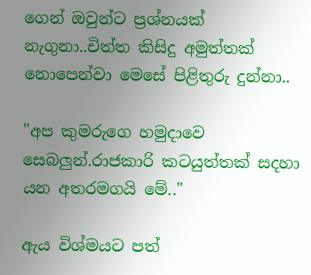ගෙන් ඔවුන්ට ප්‍රශ්නයක් නැගුනා..චිත්ත කිසිදු අමුත්තක් නොපෙන්වා මෙසේ පිළිතුරු දුන්නා..

"අප කුමරුගෙ හමුදාවෙ සෙබලුන්.රාජකාරි කටයුත්තක් සදහා යන අතරමගයි මේ.."

ඇය විශ්මයට පත්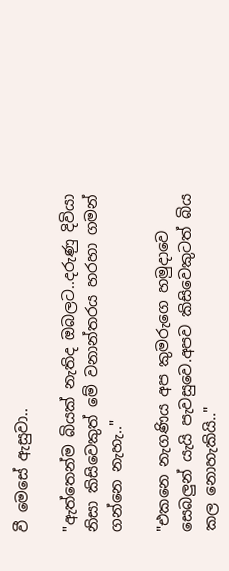වී මෙසේ ඇසුවා..

"ඇත්තෙන්ම බියක් නැතිද ඔබලට..දරුණු දිවියා නිසා කිසිවෙකුත් මේ වනාන්තරය හරහා ගමන් ගන්නෙ නැහැ.."

"එකනෙ නැගණිය අප කුමරුගෙ හමුදාවෙ සෙබලුන් යැයි පැවසුවෙ.අපව කිසිවෙකුටත් බිය කල නොහැකියි.."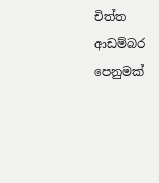චිත්ත ආඩම්බර පෙනුමක්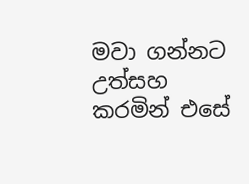මවා ගන්නට උත්සහ කරමින් එසේ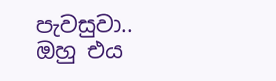පැවසුවා..
ඔහු එය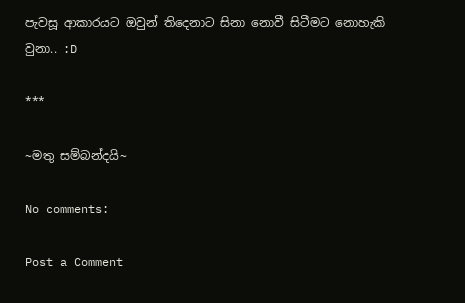පැවසූ ආකාරයට ඔවුන් තිදෙනාට සිනා නොවී සිටීමට නොහැකි වුනා.. :D

***

~මතු සම්බන්දයි~

No comments:

Post a Comment